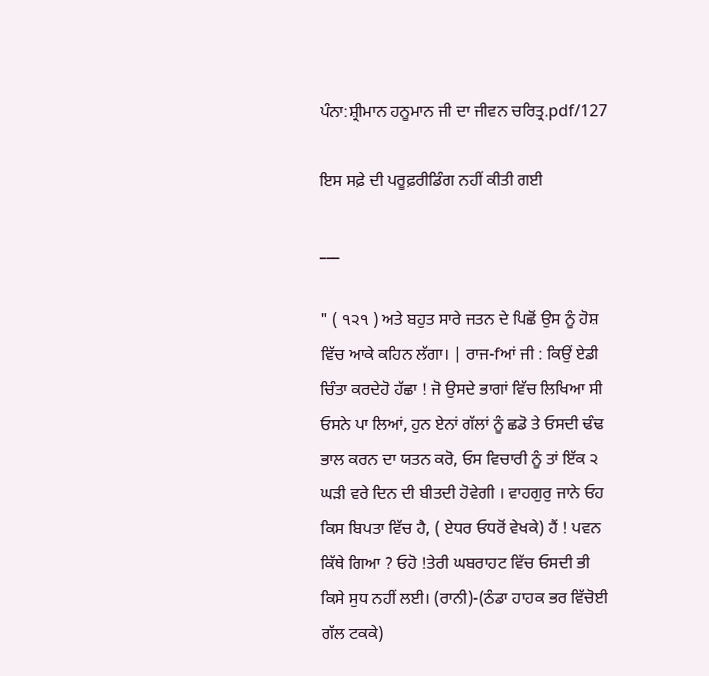ਪੰਨਾ:ਸ਼੍ਰੀਮਾਨ ਹਨੂਮਾਨ ਜੀ ਦਾ ਜੀਵਨ ਚਰਿਤ੍ਰ.pdf/127

ਇਸ ਸਫ਼ੇ ਦੀ ਪਰੂਫ਼ਰੀਡਿੰਗ ਨਹੀਂ ਕੀਤੀ ਗਈ

___

" ( ੧੨੧ ) ਅਤੇ ਬਹੁਤ ਸਾਰੇ ਜਤਨ ਦੇ ਪਿਛੋਂ ਉਸ ਨੂੰ ਹੋਸ਼ ਵਿੱਚ ਆਕੇ ਕਹਿਨ ਲੱਗਾ। | ਰਾਜ-fਆਂ ਜੀ : ਕਿਉਂ ਏਡੀ ਚਿੰਤਾ ਕਰਦੇਹੋ ਹੱਛਾ ! ਜੋ ਉਸਦੇ ਭਾਗਾਂ ਵਿੱਚ ਲਿਖਿਆ ਸੀ ਓਸਨੇ ਪਾ ਲਿਆਂ, ਹੁਨ ਏਨਾਂ ਗੱਲਾਂ ਨੂੰ ਛਡੋ ਤੇ ਓਸਦੀ ਢੰਢ ਭਾਲ ਕਰਨ ਦਾ ਯਤਨ ਕਰੋ, ਓਸ ਵਿਚਾਰੀ ਨੂੰ ਤਾਂ ਇੱਕ ੨ ਘੜੀ ਵਰੇ ਦਿਨ ਦੀ ਬੀਤਦੀ ਹੋਵੇਗੀ । ਵਾਹਗੁਰੁ ਜਾਨੇ ਓਹ ਕਿਸ ਬਿਪਤਾ ਵਿੱਚ ਹੈ, ( ਏਧਰ ਓਧਰੋਂ ਵੇਖਕੇ) ਹੈਂ ! ਪਵਨ ਕਿੱਥੇ ਗਿਆ ? ਓਹੋ !ਤੇਰੀ ਘਬਰਾਹਟ ਵਿੱਚ ਓਸਦੀ ਭੀ ਕਿਸੇ ਸੁਧ ਨਹੀਂ ਲਈ। (ਰਾਨੀ)-(ਠੰਡਾ ਹਾਹਕ ਭਰ ਵਿੱਚੋਈ ਗੱਲ ਟਕਕੇ)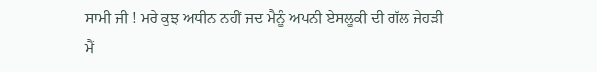ਸਾਮੀ ਜੀ ! ਮਰੇ ਕੁਝ ਅਧੀਨ ਨਹੀਂ ਜਦ ਮੈਨੂੰ ਅਪਨੀ ਏਸਲੂਕੀ ਦੀ ਗੱਲ ਜੇਹੜੀ ਮੈਂ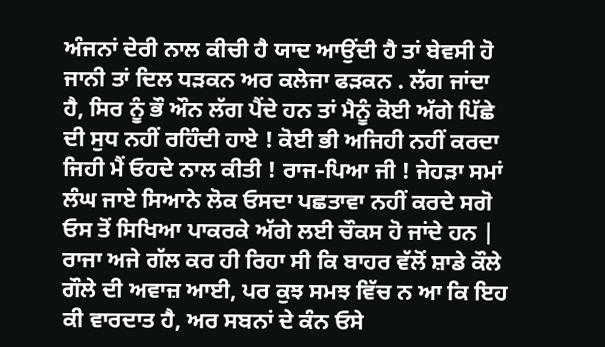ਅੰਜਨਾਂ ਦੇਰੀ ਨਾਲ ਕੀਚੀ ਹੈ ਯਾਦ ਆਉਂਦੀ ਹੈ ਤਾਂ ਬੇਵਸੀ ਹੋ ਜਾਨੀ ਤਾਂ ਦਿਲ ਧੜਕਨ ਅਰ ਕਲੇਜਾ ਫੜਕਨ . ਲੱਗ ਜਾਂਦਾ ਹੈ, ਸਿਰ ਨੂੰ ਭੌ ਔਨ ਲੱਗ ਪੈਂਦੇ ਹਨ ਤਾਂ ਮੈਨੂੰ ਕੋਈ ਅੱਗੇ ਪਿੱਛੇ ਦੀ ਸੁਧ ਨਹੀਂ ਰਹਿੰਦੀ ਹਾਏ ! ਕੋਈ ਭੀ ਅਜਿਹੀ ਨਹੀਂ ਕਰਦਾ ਜਿਹੀ ਮੈਂ ਓਹਦੇ ਨਾਲ ਕੀਤੀ ! ਰਾਜ-ਪਿਆ ਜੀ ! ਜੇਹੜਾ ਸਮਾਂ ਲੰਘ ਜਾਏ ਸਿਆਨੇ ਲੋਕ ਓਸਦਾ ਪਛਤਾਵਾ ਨਹੀਂ ਕਰਦੇ ਸਗੋ ਓਸ ਤੋਂ ਸਿਖਿਆ ਪਾਕਰਕੇ ਅੱਗੇ ਲਈ ਚੌਕਸ ਹੋ ਜਾਂਦੇ ਹਨ | ਰਾਜਾ ਅਜੇ ਗੱਲ ਕਰ ਹੀ ਰਿਹਾ ਸੀ ਕਿ ਬਾਹਰ ਵੱਲੋਂ ਸ਼ਾਡੇ ਕੌਲੇ ਗੌਲੇ ਦੀ ਅਵਾਜ਼ ਆਈ, ਪਰ ਕੁਝ ਸਮਝ ਵਿੱਚ ਨ ਆ ਕਿ ਇਹ ਕੀ ਵਾਰਦਾਤ ਹੈ, ਅਰ ਸਬਨਾਂ ਦੇ ਕੰਨ ਓਸੇ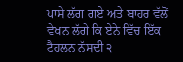ਪਾਸੇ ਲੱਗ ਗਏ ਅਤੇ ਬਾਹਰ ਵੱਲੋਂ ਵੇਖਨ ਲੱਗੇ ਕਿ ਏਨੇ ਵਿੱਚ ਇੱਕ ਟੈਹਲਨ ਨੱਸਦੀ ੨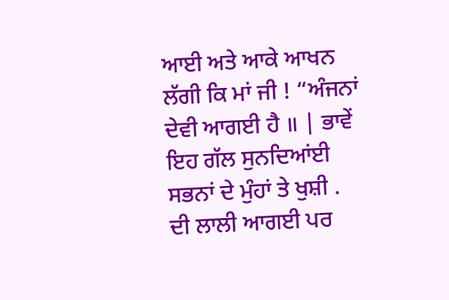ਆਈ ਅਤੇ ਆਕੇ ਆਖਨ ਲੱਗੀ ਕਿ ਮਾਂ ਜੀ ! “ਅੰਜਨਾਂ ਦੇਵੀ ਆਗਈ ਹੈ ॥ | ਭਾਵੇਂ ਇਹ ਗੱਲ ਸੁਨਦਿਆਂਈ ਸਭਨਾਂ ਦੇ ਮੁੰਹਾਂ ਤੇ ਖੁਸ਼ੀ . ਦੀ ਲਾਲੀ ਆਗਈ ਪਰ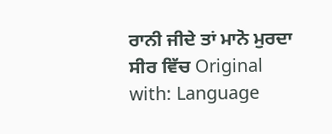ਰਾਨੀ ਜੀਦੇ ਤਾਂ ਮਾਨੋ ਮੁਰਦਾ ਸੀਰ ਵਿੱਚ Original with: Language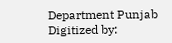Department Punjab Digitized by: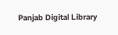Panjab Digital Library